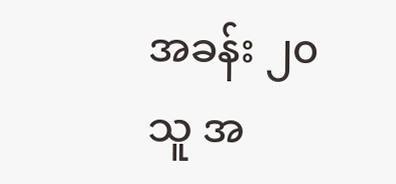အခန်း ၂၀
သူ အ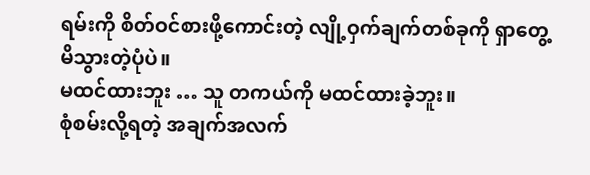ရမ်းကို စိတ်ဝင်စားဖို့ကောင်းတဲ့ လျို့ဝှက်ချက်တစ်ခုကို ရှာတွေ့မိသွားတဲ့ပုံပဲ။
မထင်ထားဘူး … သူ တကယ်ကို မထင်ထားခဲ့ဘူး။
စုံစမ်းလို့ရတဲ့ အချက်အလက်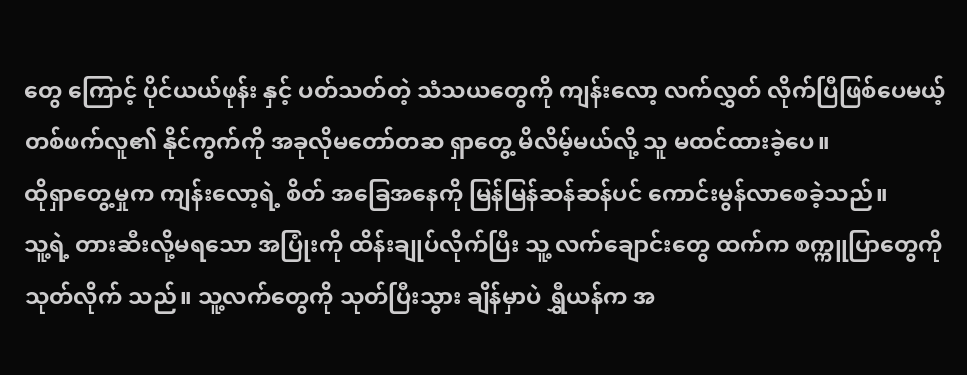တွေ ကြောင့် ပိုင်ယယ်ဖုန်း နှင့် ပတ်သတ်တဲ့ သံသယတွေကို ကျန်းလော့ လက်လွှတ် လိုက်ပြီဖြစ်ပေမယ့် တစ်ဖက်လူ၏ နိုင်ကွက်ကို အခုလိုမတော်တဆ ရှာတွေ့ မိလိမ့်မယ်လို့ သူ မထင်ထားခဲ့ပေ။
ထိုရှာတွေ့မှုက ကျန်းလော့ရဲ့ စိတ် အခြေအနေကို မြန်မြန်ဆန်ဆန်ပင် ကောင်းမွန်လာစေခဲ့သည်။
သူ့ရဲ့ တားဆီးလို့မရသော အပြုံးကို ထိန်းချုပ်လိုက်ပြီး သူ့ လက်ချောင်းတွေ ထက်က စက္ကူပြာတွေကို သုတ်လိုက် သည်။ သူ့လက်တွေကို သုတ်ပြီးသွား ချိန်မှာပဲ ရွှီယန်က အ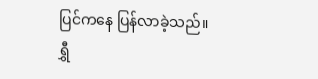ပြင်ကနေ ပြန်လာခဲ့သည်။
ရွှီ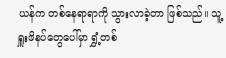ယန်က တစ်နေရာရာကို သွားလာခဲ့တာ ဖြစ်သည်။ သူ့ရှူးဖိနပ်တွေပေါ်မှာ ရွှံ့တစ်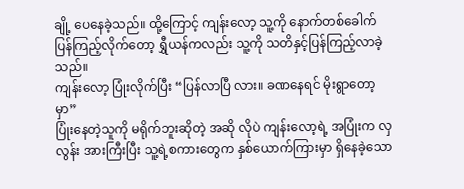ချို့ ပေနေခဲ့သည်။ ထို့ကြောင့် ကျန်းလော့ သူ့ကို နောက်တစ်ခေါက် ပြန်ကြည့်လိုက်တော့ ရွှီယန်ကလည်း သူ့ကို သတိနှင့်ပြန်ကြည့်လာခဲ့သည်။
ကျန်းလော့ ပြုံးလိုက်ပြီး “ပြန်လာပြီ လား။ ခဏနေရင် မိုးရွာတော့မှာ”
ပြုံးနေတဲ့သူကို မရိုက်ဘူးဆိုတဲ့ အဆို လိုပဲ ကျန်းလော့ရဲ့ အပြုံးက လှလွန်း အားကြီးပြီး သူ့ရဲ့စကားတွေက နှစ်ယောက်ကြားမှာ ရှိနေခဲ့သော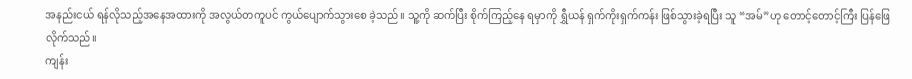အနည်းငယ် ရန်လိုသည့်အနေအထားကို အလွယ်တကူပင် ကွယ်ပျောက်သွားစေ ခဲ့သည်။ သူ့ကို ဆက်ပြီး စိုက်ကြည့်နေ ရမှာကို ရွှီယန် ရှက်ကိုးရှက်ကန်း ဖြစ်သွားခဲ့ရပြီး သူ “အမ်”ဟု တောင့်တောင့်ကြီး ပြန်ဖြေလိုက်သည်။
ကျန်း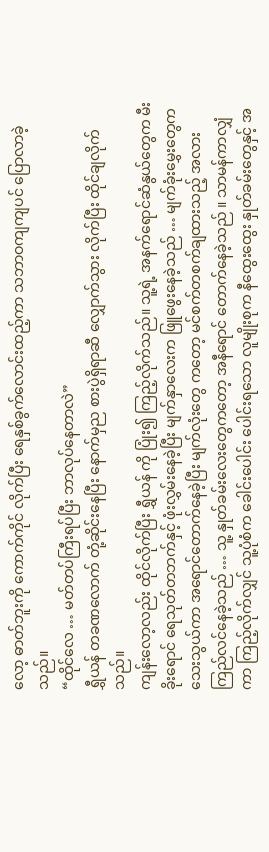လော့ ဓာတ်ဘူးကို ကောက်ကိုင် လိုက်ပြီး ရေနှစ်ခွက်လောင်းထည့်ကာ သဘာဝကျကျပင် ပြောလာခဲ့သည်။
“ထိုင်လေ … မတ်တပ်ကြီးရပ်ပြီး ဘာလုပ်နေတာလဲ”
ရွှီယန် တခဏလောက် တုံ့ဆိုင်းနေပြီး နောက်မှည စားပွဲရှိရာဆီ လျှောက်သွား လိုက်ပြီး ထိုင်ချလိုက်သည်။
ကျန်းလော့လည်း ထိုင်လိုက်ပြီး ရွှီယန် ကို ပြုံး၍ ကြည့်လိုက်သည်။ သူ့ရဲ့ အနက်ရောင်ဆံနွယ်တွေက မီးခိုးရောင် ရေသုတ်တဘက်နှင့် ဖုံးလွှမ်းနေခဲ့ပြီး မျက်နှာလေးက ဖြူဖွေးနေခဲ့သည် … မျက်ခုံးမွှေးတွေက သေးသွယ်ကာ အရောင်တောက်နေခဲ့ပြီး မျက်လုံးတွေ ကတော့ မင်စက်တစက်ချထားသည့် အလား ကြည်လင်နေခဲ့သည် … သူ့ နှုတ်ခမ်းလေးတွေကတော့ အနီရောင် တောက်နေခဲ့သည် ။ သာမန်ကာလျှံကာ ကြည့်လိုက်လျှင် သူ့ပုံစံက ခေါင်းပေါင်း ပေါင်းရသော လူမျိုးစုက နီထွေးထွေး နှုတ်ခမ်းတွေနှင့် အ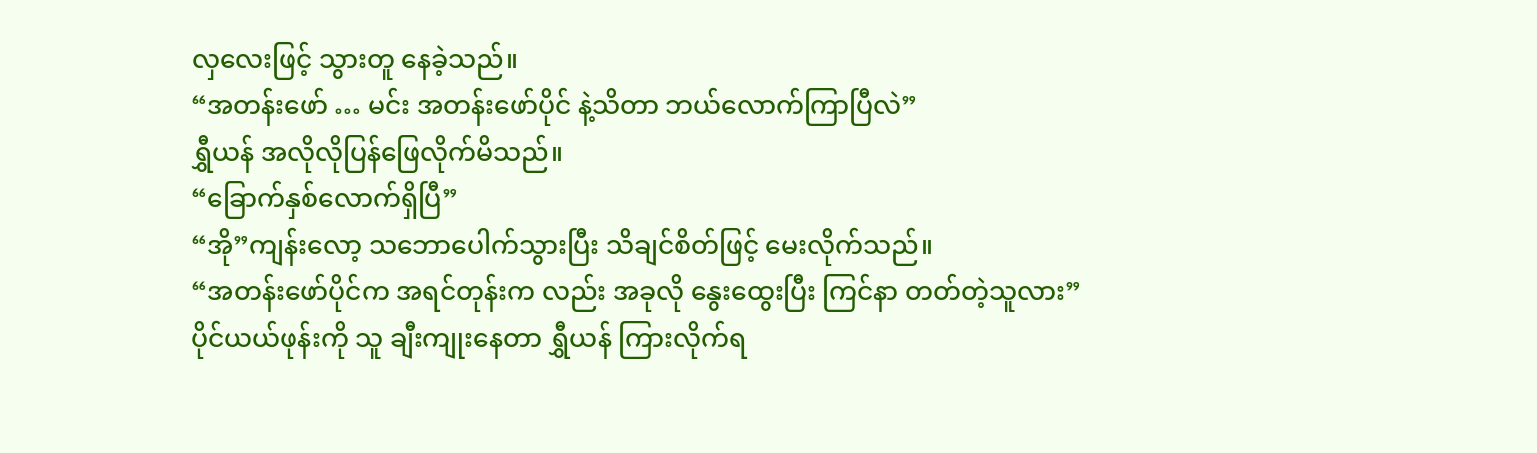လှလေးဖြင့် သွားတူ နေခဲ့သည်။
“အတန်းဖော် … မင်း အတန်းဖော်ပိုင် နဲ့သိတာ ဘယ်လောက်ကြာပြီလဲ”
ရွှီယန် အလိုလိုပြန်ဖြေလိုက်မိသည်။
“ခြောက်နှစ်လောက်ရှိပြီ”
“အို”ကျန်းလော့ သဘောပေါက်သွားပြီး သိချင်စိတ်ဖြင့် မေးလိုက်သည်။
“အတန်းဖော်ပိုင်က အရင်တုန်းက လည်း အခုလို နွေးထွေးပြီး ကြင်နာ တတ်တဲ့သူလား”
ပိုင်ယယ်ဖုန်းကို သူ ချီးကျုးနေတာ ရွှီယန် ကြားလိုက်ရ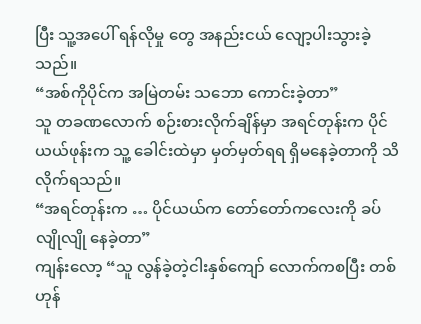ပြီး သူ့အပေါ် ရန်လိုမှု တွေ အနည်းငယ် လျော့ပါးသွားခဲ့သည်။
“အစ်ကိုပိုင်က အမြဲတမ်း သဘော ကောင်းခဲ့တာ”
သူ တခဏလောက် စဉ်းစားလိုက်ချိန်မှာ အရင်တုန်းက ပိုင်ယယ်ဖုန်းက သူ့ ခေါင်းထဲမှာ မှတ်မှတ်ရရ ရှိမနေခဲ့တာကို သိလိုက်ရသည်။
“အရင်တုန်းက … ပိုင်ယယ်က တော်တော်ကလေးကို ခပ်လျိုလျို နေခဲ့တာ”
ကျန်းလော့ “သူ လွန်ခဲ့တဲ့ငါးနှစ်ကျော် လောက်ကစပြီး တစ်ဟုန်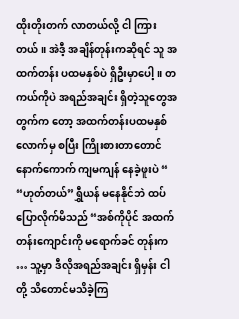ထိုးတိုးတက် လာတယ်လို့ ငါ ကြားတယ်။ အဲဒီ့ အချိန်တုန်းကဆိုရင် သူ အထက်တန်း ပထမနှစ်ပဲ ရှိဦးမှာပေါ့။ တကယ်ကိုပဲ အရည်အချင်း ရှိတဲ့သူတွေအတွက်က တော့ အထက်တန်းပထမနှစ်လောက်မှ စပြီး ကြိုးစားတာတောင် နောက်ကောက် ကျမကျန် နေခဲ့ဖူးပဲ “
“ဟုတ်တယ်”ရွှီယန် မနေနိုင်ဘဲ ထပ် ပြောလိုက်မိသည် “အစ်ကိုပိုင် အထက်တန်းကျောင်းကို မရောက်ခင် တုန်းက … သူ့မှာ ဒီလိုအရည်အချင်း ရှိမှန်း ငါတို့ သိတောင်မသိခဲ့ကြ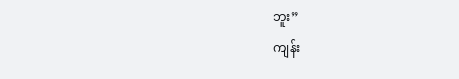ဘူး”
ကျန်း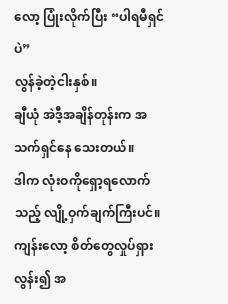လော့ ပြုံးလိုက်ပြီး “ပါရမီရှင်ပဲ”
လွန်ခဲ့တဲ့ငါးနှစ်။
ချီယုံ အဲဒီ့အချိန်တုန်းက အသက်ရှင်နေ သေးတယ်။
ဒါက လုံးဝကိုရှော့ရလောက်သည့် လျို့ဝှက်ချက်ကြီးပင်။ ကျန်းလော့ စိတ်တွေလှုပ်ရှားလွန်း၍ အ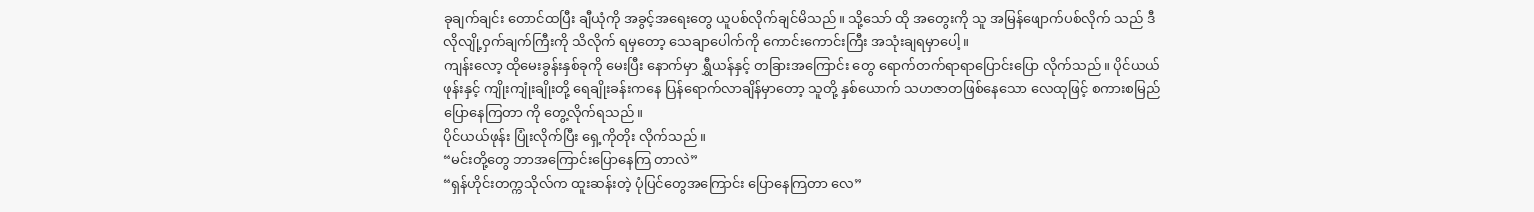ခုချက်ချင်း တောင်ထပြီး ချီယုံကို အခွင့်အရေးတွေ ယူပစ်လိုက်ချင်မိသည်။ သို့သော် ထို အတွေးကို သူ အမြန်ဖျောက်ပစ်လိုက် သည် ဒီလိုလျို့ဝှက်ချက်ကြီးကို သိလိုက် ရမှတော့ သေချာပေါက်ကို ကောင်းကောင်းကြီး အသုံးချရမှာပေါ့။
ကျန်းလော့ ထိုမေးခွန်းနှစ်ခုကို မေးပြီး နောက်မှာ ရွှီယန်နှင့် တခြားအကြောင်း တွေ ရောက်တက်ရာရာပြောင်းပြော လိုက်သည်။ ပိုင်ယယ်ဖုန်းနှင့် ကျိုးကျုံးချိုးတို့ ရေချိုးခန်းကနေ ပြန်ရောက်လာချိန်မှာတော့ သူတို့ နှစ်ယောက် သဟဇာတဖြစ်နေသော လေထုဖြင့် စကားစမြည် ပြောနေကြတာ ကို တွေ့လိုက်ရသည်။
ပိုင်ယယ်ဖုန်း ပြုံးလိုက်ပြီး ရှေ့ကိုတိုး လိုက်သည်။
“မင်းတို့တွေ ဘာအကြောင်းပြောနေကြ တာလဲ”
“ရှန်ဟိုင်းတက္ကသိုလ်က ထူးဆန်းတဲ့ ပုံပြင်တွေအကြောင်း ပြောနေကြတာ လေ”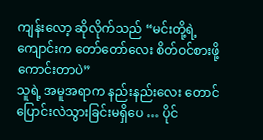ကျန်းလော့ ဆိုလိုက်သည် “မင်းတို့ရဲ့ ကျောင်းက တော်တော်လေး စိတ်ဝင်စားဖို့ ကောင်းတာပဲ”
သူရဲ့ အမူအရာက နည်းနည်းလေး တောင် ပြောင်းလဲသွားခြင်းမရှိပေ … ပိုင်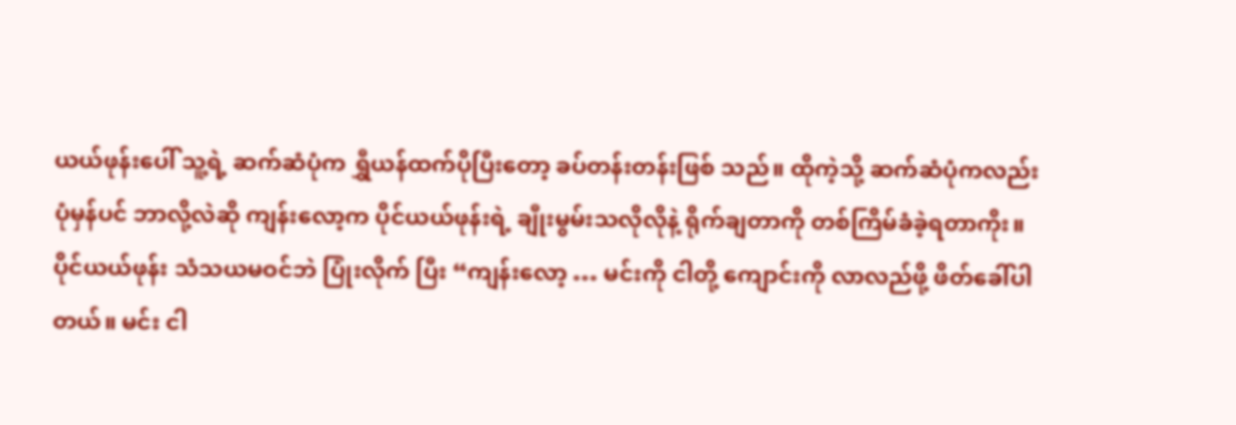ယယ်ဖုန်းပေါ် သူ့ရဲ့ ဆက်ဆံပုံက ရွှီယန်ထက်ပိုပြီးတော့ ခပ်တန်းတန်းဖြစ် သည်။ ထိုကဲ့သို့ ဆက်ဆံပုံကလည်း ပုံမှန်ပင် ဘာလို့လဲဆို ကျန်းလော့က ပိုင်ယယ်ဖုန်းရဲ့ ချီုးမွမ်းသလိုလိုနဲ့ ရိုက်ချတာကို တစ်ကြိမ်ခံခဲ့ရတာကိုး။
ပိုင်ယယ်ဖုန်း သံသယမဝင်ဘဲ ပြုံးလိုက် ပြီး “ကျန်းလော့ … မင်းကို ငါတို့ ကျောင်းကို လာလည်ဖို့ ဖိတ်ခေါ်ပါ တယ်။ မင်း ငါ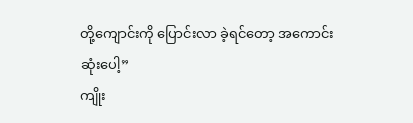တို့ကျောင်းကို ပြောင်းလာ ခဲ့ရင်တော့ အကောင်းဆုံးပေါ့”
ကျိုး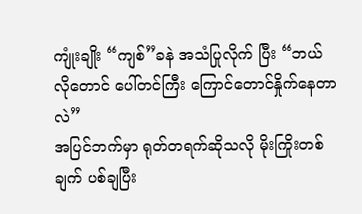ကျုံးချိုး “ကျစ်”ခနဲ အသံပြုလိုက် ပြီး “ဘယ်လိုတောင် ပေါ်တင်ကြီး ကြောင်တောင်နှိုက်နေတာလဲ”
အပြင်ဘက်မှာ ရုတ်တရက်ဆိုသလို မိုးကြိုးတစ်ချက် ပစ်ချပြီး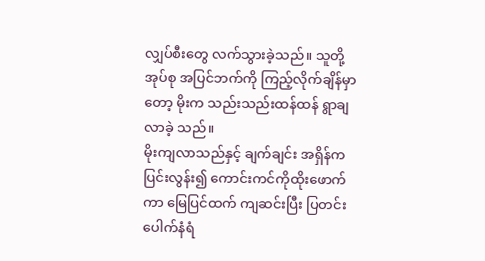လျှပ်စီးတွေ လက်သွားခဲ့သည်။ သူတို့အုပ်စု အပြင်ဘက်ကို ကြည့်လိုက်ချိန်မှာတော့ မိုးက သည်းသည်းထန်ထန် ရွာချလာခဲ့ သည်။
မိုးကျလာသည်နှင့် ချက်ချင်း အရှိန်က ပြင်းလွန်း၍ ကောင်းကင်ကိုထိုးဖောက် ကာ မြေပြင်ထက် ကျဆင်းပြီး ပြတင်း ပေါက်နံရံ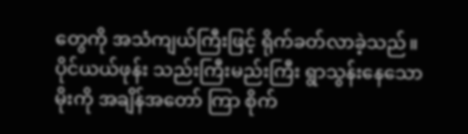တွေကို အသံကျယ်ကြီးဖြင့် ရိုက်ခတ်လာခဲ့သည်။
ပိုင်ယယ်ဖုန်း သည်းကြီးမည်းကြီး ရွာသွန်းနေသော မိုးကို အချိန်အတော် ကြာ စိုက်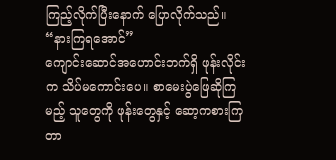ကြည့်လိုက်ပြီးနောက် ပြောလိုက်သည်။ “နားကြရအောင်”
ကျောင်းဆောင်အဟောင်းဘက်ရှိ ဖုန်းလိုင်းက သိပ်မကောင်းပေ။ စာမေးပွဲဖြေဆိုကြမည့် သူတွေကို ဖုန်းတွေနှင့် ဆော့ကစားကြတာ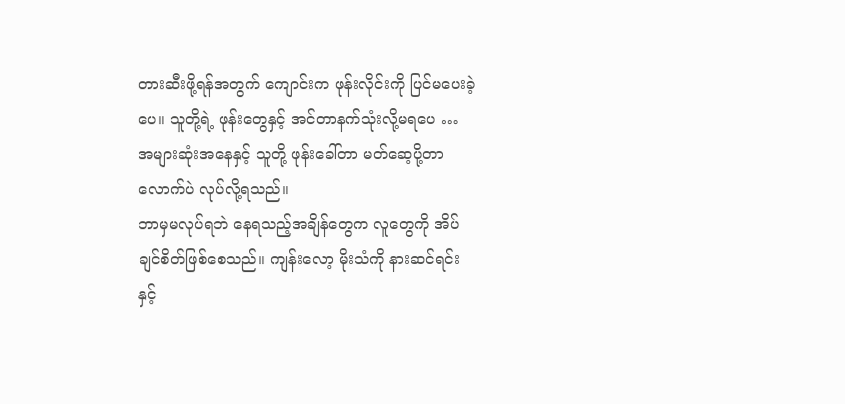တားဆီးဖို့ရန်အတွက် ကျောင်းက ဖုန်းလိုင်းကို ပြင်မပေးခဲ့ပေ။ သူတို့ရဲ့ ဖုန်းတွေနှင့် အင်တာနက်သုံးလို့မရပေ … အများဆုံးအနေနှင့် သူတို့ ဖုန်းခေါ်တာ မတ်ဆေ့ပို့တာလောက်ပဲ လုပ်လို့ရသည်။
ဘာမှမလုပ်ရဘဲ နေရသည့်အချိန်တွေက လူတွေကို အိပ်ချင်စိတ်ဖြစ်စေသည်။ ကျန်းလော့ မိုးသံကို နားဆင်ရင်းနှင့်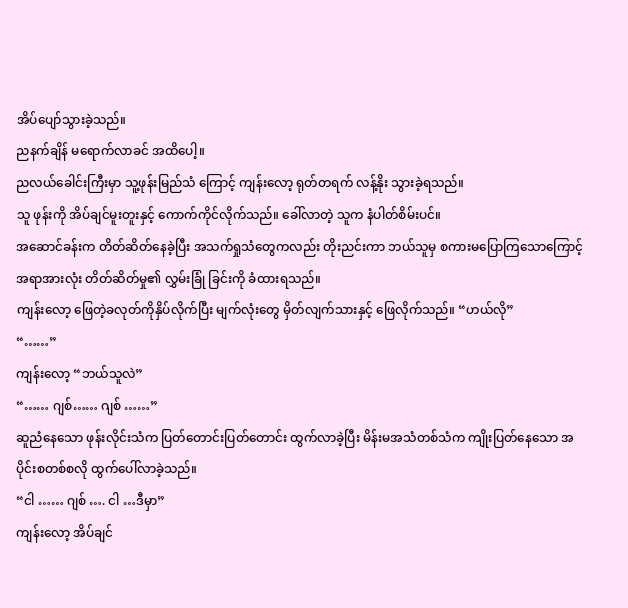အိပ်ပျော်သွားခဲ့သည်။
ညနက်ချိန် မရောက်လာခင် အထိပေါ့။
ညလယ်ခေါင်းကြီးမှာ သူ့ဖုန်းမြည်သံ ကြောင့် ကျန်းလော့ ရုတ်တရက် လန့်နိုး သွားခဲ့ရသည်။
သူ ဖုန်းကို အိပ်ချင်မူးတူးနှင့် ကောက်ကိုင်လိုက်သည်။ ခေါ်လာတဲ့ သူက နံပါတ်စိမ်းပင်။
အဆောင်ခန်းက တိတ်ဆိတ်နေခဲ့ပြီး အသက်ရှုသံတွေကလည်း တိုးညင်းကာ ဘယ်သူမှ စကားမပြောကြသောကြောင့် အရာအားလုံး တိတ်ဆိတ်မှု၏ လွှမ်းခြုံ ခြင်းကို ခံထားရသည်။
ကျန်းလော့ ဖြေတဲ့ခလုတ်ကိုနှိပ်လိုက်ပြီး မျက်လုံးတွေ မှိတ်လျက်သားနှင့် ဖြေလိုက်သည်။ “ဟယ်လို”
“……”
ကျန်းလော့ “ဘယ်သူလဲ”
“…… ဂျစ်…… ဂျစ် ……”
ဆူညံနေသော ဖုန်းလိုင်းသံက ပြတ်တောင်းပြတ်တောင်း ထွက်လာခဲ့ပြီး မိန်းမအသံတစ်သံက ကျိုးပြတ်နေသော အပိုင်းစတစ်စလို ထွက်ပေါ်လာခဲ့သည်။
“ငါ …… ဂျစ် …. ငါ …ဒီမှာ”
ကျန်းလော့ အိပ်ချင်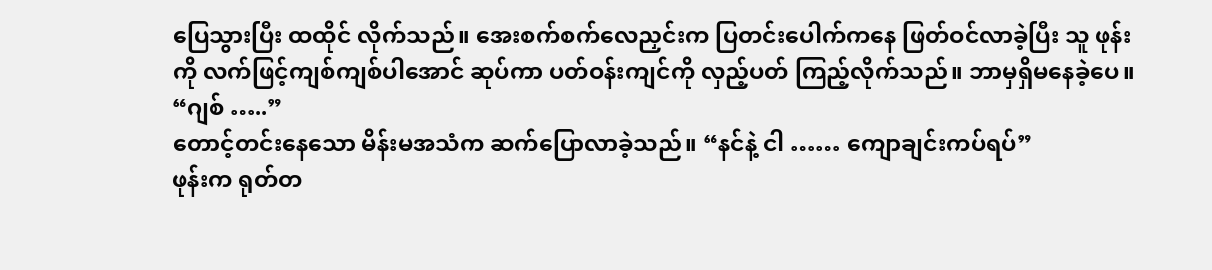ပြေသွားပြီး ထထိုင် လိုက်သည်။ အေးစက်စက်လေညှင်းက ပြတင်းပေါက်ကနေ ဖြတ်ဝင်လာခဲ့ပြီး သူ ဖုန်းကို လက်ဖြင့်ကျစ်ကျစ်ပါအောင် ဆုပ်ကာ ပတ်ဝန်းကျင်ကို လှည့်ပတ် ကြည့်လိုက်သည်။ ဘာမှရှိမနေခဲ့ပေ။
“ဂျစ် …..”
တောင့်တင်းနေသော မိန်းမအသံက ဆက်ပြောလာခဲ့သည်။ “နင်နဲ့ ငါ …… ကျောချင်းကပ်ရပ်”
ဖုန်းက ရုတ်တ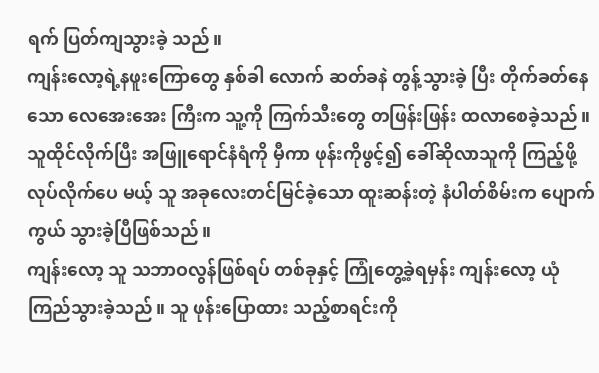ရက် ပြတ်ကျသွားခဲ့ သည်။
ကျန်းလော့ရဲ့နဖူးကြောတွေ နှစ်ခါ လောက် ဆတ်ခနဲ တွန့်သွားခဲ့ ပြီး တိုက်ခတ်နေသော လေအေးအေး ကြီးက သူ့ကို ကြက်သီးတွေ တဖြန်းဖြန်း ထလာစေခဲ့သည်။ သူထိုင်လိုက်ပြီး အဖြူရောင်နံရံကို မှီကာ ဖုန်းကိုဖွင့်၍ ခေါ်ဆိုလာသူကို ကြည့်ဖို့လုပ်လိုက်ပေ မယ့် သူ အခုလေးတင်မြင်ခဲ့သော ထူးဆန်းတဲ့ နံပါတ်စိမ်းက ပျောက်ကွယ် သွားခဲ့ပြီဖြစ်သည်။
ကျန်းလော့ သူ သဘာဝလွန်ဖြစ်ရပ် တစ်ခုနှင့် ကြုံတွေ့ခဲ့ရမှန်း ကျန်းလော့ ယုံကြည်သွားခဲ့သည်။ သူ ဖုန်းပြောထား သည့်စာရင်းကို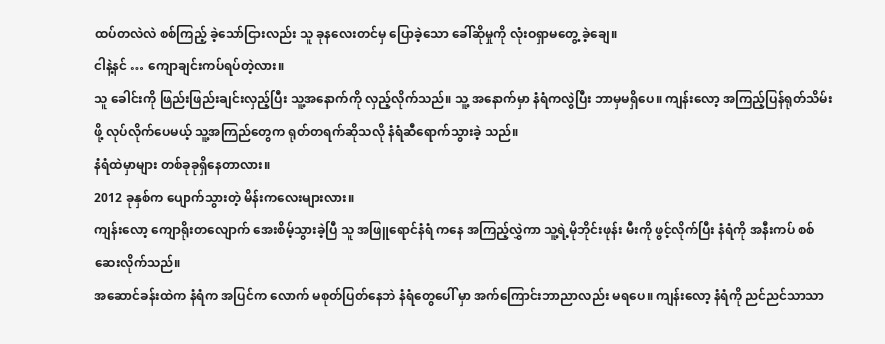ထပ်တလဲလဲ စစ်ကြည့် ခဲ့သော်ငြားလည်း သူ ခုနလေးတင်မှ ပြောခဲ့သော ခေါ်ဆိုမှုကို လုံးဝရှာမတွေ့ ခဲ့ချေ။
ငါနဲ့နင် … ကျောချင်းကပ်ရပ်တဲ့လား။
သူ ခေါင်းကို ဖြည်းဖြည်းချင်းလှည့်ပြီး သူ့အနောက်ကို လှည့်လိုက်သည်။ သူ့ အနောက်မှာ နံရံကလွဲပြီး ဘာမှမရှိပေ။ ကျန်းလော့ အကြည့်ပြန်ရုတ်သိမ်းဖို့ လုပ်လိုက်ပေမယ့် သူ့အကြည်တွေက ရုတ်တရက်ဆိုသလို နံရံဆီရောက်သွားခဲ့ သည်။
နံရံထဲမှာများ တစ်ခုခုရှိနေတာလား။
2012 ခုနှစ်က ပျောက်သွားတဲ့ မိန်းကလေးများလား။
ကျန်းလော့ ကျောရိုးတလျောက် အေးစိမ့်သွားခဲ့ပြီ သူ အဖြူရောင်နံရံ ကနေ အကြည့်လွှဲကာ သူ့ရဲ့မိုဘိုင်းဖုန်း မီးကို ဖွင့်လိုက်ပြီး နံရံကို အနီးကပ် စစ်ဆေးလိုက်သည်။
အဆောင်ခန်းထဲက နံရံက အပြင်က လောက် မစုတ်ပြတ်နေဘဲ နံရံတွေပေါ် မှာ အက်ကြောင်းဘာညာလည်း မရပေ။ ကျန်းလော့ နံရံကို ညင်ညင်သာသာ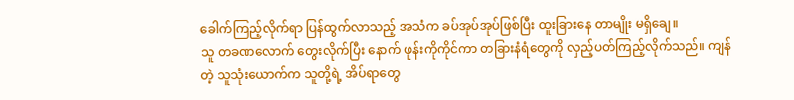ခေါက်ကြည့်လိုက်ရာ ပြန်ထွက်လာသည့် အသံက ခပ်အုပ်အုပ်ဖြစ်ပြီး ထူးခြားနေ တာမျိုး မရှိချေ။
သူ တခဏလောက် တွေးလိုက်ပြီး နောက် ဖုန်းကိုကိုင်ကာ တခြားနံရံတွေကို လှည့်ပတ်ကြည့်လိုက်သည်။ ကျန်တဲ့ သူသုံးယောက်က သူတို့ရဲ့ အိပ်ရာတွေ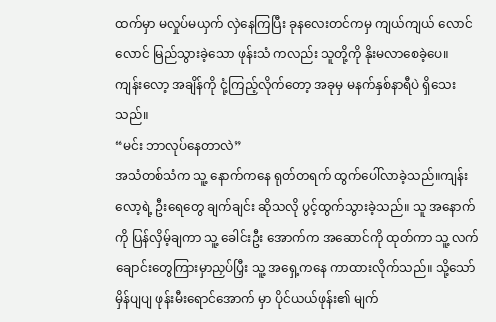ထက်မှာ မလှုပ်မယှက် လှဲနေကြပြီး ခုနလေးတင်ကမှ ကျယ်ကျယ် လောင်လောင် မြည်သွားခဲ့သော ဖုန်းသံ ကလည်း သူတို့ကို နိုးမလာစေခဲ့ပေ။
ကျန်းလော့ အချိန်ကို ငုံ့ကြည့်လိုက်တော့ အခုမှ မနက်နှစ်နာရီပဲ ရှိသေးသည်။
“မင်း ဘာလုပ်နေတာလဲ”
အသံတစ်သံက သူ့ နောက်ကနေ ရုတ်တရက် ထွက်ပေါ်လာခဲ့သည်။ကျန်းလော့ရဲ့ ဦးရေတွေ ချက်ချင်း ဆိုသလို ပွင့်ထွက်သွားခဲ့သည်။ သူ အနောက်ကို ပြန်လှိမ့်ချကာ သူ့ ခေါင်းဦး အောက်က အဆောင်ကို ထုတ်ကာ သူ့ လက်ချောင်းတွေကြားမှာညှပ်ပြှီး သူ့ အရှေ့ကနေ ကာထားလိုက်သည်။ သို့သော် မှိန်ပျပျ ဖုန်းမီးရောင်အောက် မှာ ပိုင်ယယ်ဖုန်း၏ မျက်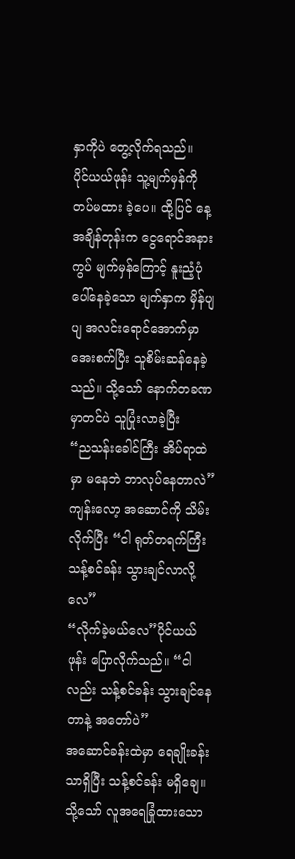နှာကိုပဲ တွေ့လိုက်ရသည်။
ပိုင်ယယ်ဖုန်း သူ့မျက်မှန်ကို တပ်မထား ခဲ့ပေ။ ထို့ပြင် နေ့အချိန်တုန်းက ငွေရောင်အနားကွပ် မျက်မှန်ကြောင့် နူးညံ့ပုံပေါ်နေခဲ့သော မျက်နှာက မှိန်ပျပျ အလင်းရောင်အောက်မှာ အေးစက်ပြီး သူစိမ်းဆန်နေခဲ့သည်။ သို့သော် နောက်တခဏမှာတင်ပဲ သူပြုံးလာခဲ့ပြီး
“ညသန်းခေါင်ကြီး အိပ်ရာထဲမှာ မနေဘဲ ဘာလုပ်နေတာလဲ”
ကျန်းလော့ အဆောင်ကို သိမ်းလိုက်ပြီး “ငါ ရုတ်တရက်ကြီး သန့်စင်ခန်း သွားချင်လာလို့လေ”
“လိုက်ခဲ့မယ်လေ”ပိုင်ယယ်ဖုန်း ပြောလိုက်သည်။ “ငါလည်း သန့်စင်ခန်း သွားချင်နေတာနဲ့ အတော်ပဲ”
အဆောင်ခန်းထဲမှာ ရေချိုးခန်းသာရှိပြီး သန့်စင်ခန်း မရှိချေ။ သို့သော် လူအရေခြုံထားသော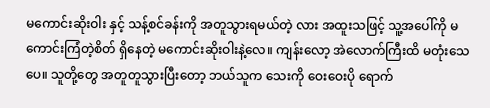မကောင်းဆိုးဝါး နှင့် သန့်စင်ခန်းကို အတူသွားရမယ်တဲ့ လား အထူးသဖြင့် သူ့အပေါ်ကို မကောင်းကြံတဲ့စိတ် ရှိနေတဲ့ မကောင်းဆိုးဝါးနဲ့လေ။ ကျန်းလော့ အဲလောက်ကြီးထိ မတုံးသေပေ။ သူတို့တွေ အတူတူသွားပြီးတော့ ဘယ်သူက သေးကို ဝေးဝေးပို ရောက်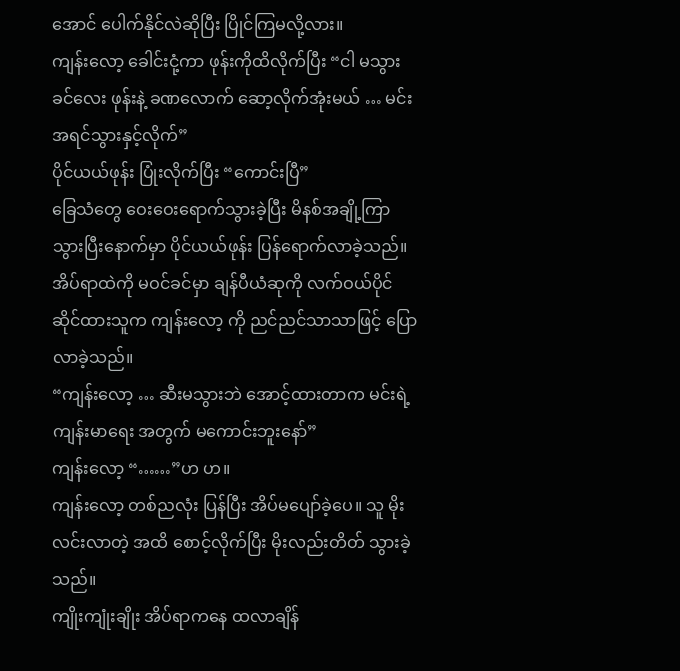အောင် ပေါက်နိုင်လဲဆိုပြီး ပြိုင်ကြမလို့လား။
ကျန်းလော့ ခေါင်းငုံ့ကာ ဖုန်းကိုထိလိုက်ပြီး “ငါ မသွားခင်လေး ဖုန်းနဲ့ ခဏလောက် ဆော့လိုက်အုံးမယ် … မင်း အရင်သွားနှင့်လိုက်”
ပိုင်ယယ်ဖုန်း ပြုံးလိုက်ပြီး “ကောင်းပြီ”
ခြေသံတွေ ဝေးဝေးရောက်သွားခဲ့ပြီး မိနစ်အချို့ကြာသွားပြီးနောက်မှာ ပိုင်ယယ်ဖုန်း ပြန်ရောက်လာခဲ့သည်။
အိပ်ရာထဲကို မဝင်ခင်မှာ ချန်ပီယံဆုကို လက်ဝယ်ပိုင်ဆိုင်ထားသူက ကျန်းလော့ ကို ညင်ညင်သာသာဖြင့် ပြောလာခဲ့သည်။
“ကျန်းလော့ … ဆီးမသွားဘဲ အောင့်ထားတာက မင်းရဲ့ ကျန်းမာရေး အတွက် မကောင်းဘူးနော်”
ကျန်းလော့ “……”ဟ ဟ။
ကျန်းလော့ တစ်ညလုံး ပြန်ပြီး အိပ်မပျော်ခဲ့ပေ။ သူ မိုးလင်းလာတဲ့ အထိ စောင့်လိုက်ပြီး မိုးလည်းတိတ် သွားခဲ့သည်။
ကျိုးကျုံးချိုး အိပ်ရာကနေ ထလာချိန်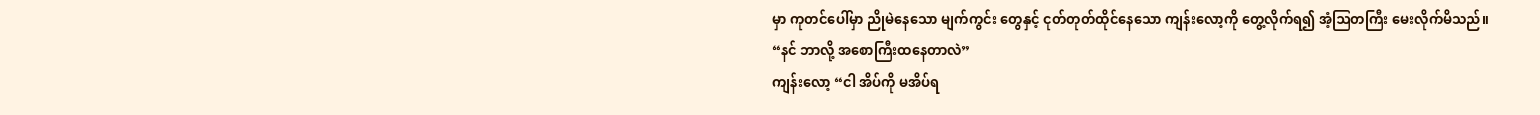မှာ ကုတင်ပေါ်မှာ ညိုမဲနေသော မျက်ကွင်း တွေနှင့် ငုတ်တုတ်ထိုင်နေသော ကျန်းလော့ကို တွေ့လိုက်ရ၍ အံ့ဩတကြီး မေးလိုက်မိသည်။
“နင် ဘာလို့ အစောကြီးထနေတာလဲ”
ကျန်းလော့ “ငါ အိပ်ကို မအိပ်ရ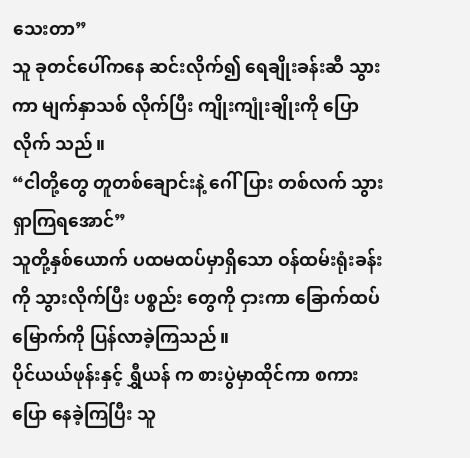သေးတာ”
သူ ခုတင်ပေါ်ကနေ ဆင်းလိုက်၍ ရေချိုးခန်းဆီ သွားကာ မျက်နှာသစ် လိုက်ပြီး ကျိုးကျုံးချိုးကို ပြောလိုက် သည်။
“ငါတို့တွေ တူတစ်ချောင်းနဲ့ ဂေါ်ပြား တစ်လက် သွားရှာကြရအောင်”
သူတို့နှစ်ယောက် ပထမထပ်မှာရှိသော ဝန်ထမ်းရုံးခန်းကို သွားလိုက်ပြီး ပစ္စည်း တွေကို ငှားကာ ခြောက်ထပ်မြောက်ကို ပြန်လာခဲ့ကြသည်။
ပိုင်ယယ်ဖုန်းနှင့် ရွှီယန် က စားပွဲမှာထိုင်ကာ စကားပြော နေခဲ့ကြပြီး သူ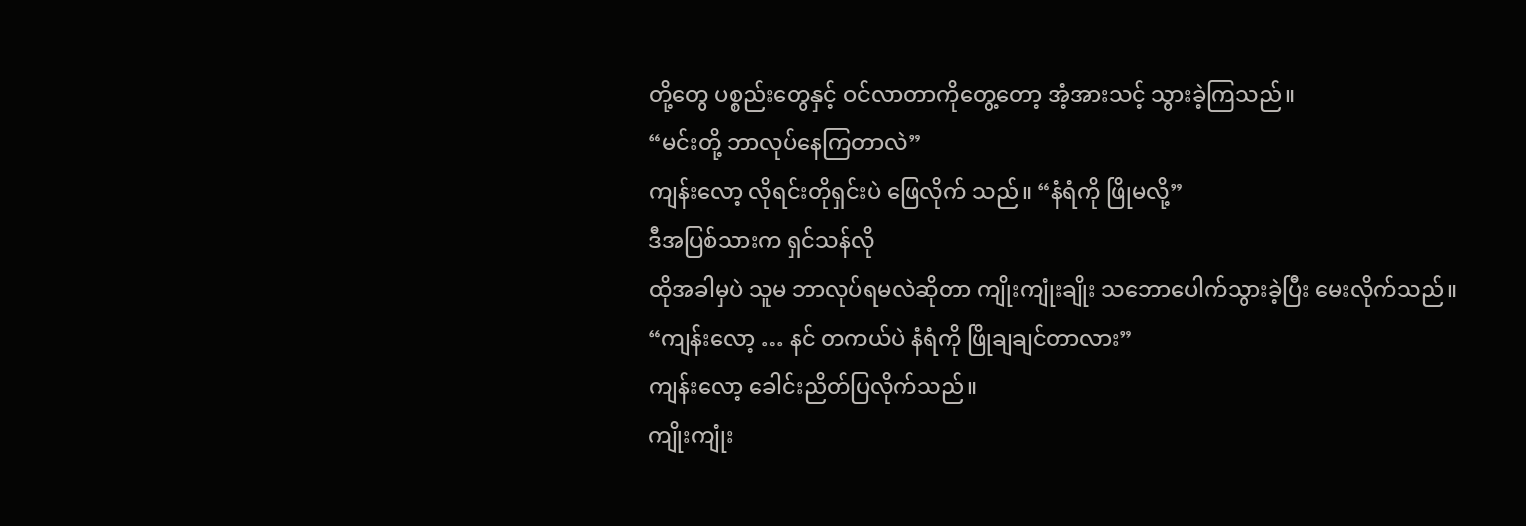တို့တွေ ပစ္စည်းတွေနှင့် ဝင်လာတာကိုတွေ့တော့ အံ့အားသင့် သွားခဲ့ကြသည်။
“မင်းတို့ ဘာလုပ်နေကြတာလဲ”
ကျန်းလော့ လိုရင်းတိုရှင်းပဲ ဖြေလိုက် သည်။ “နံရံကို ဖြိုမလို့”
ဒီအပြစ်သားက ရှင်သန်လို
ထိုအခါမှပဲ သူမ ဘာလုပ်ရမလဲဆိုတာ ကျိုးကျုံးချိုး သဘောပေါက်သွားခဲ့ပြီး မေးလိုက်သည်။
“ကျန်းလော့ … နင် တကယ်ပဲ နံရံကို ဖြိုချချင်တာလား”
ကျန်းလော့ ခေါင်းညိတ်ပြလိုက်သည်။
ကျိုးကျုံး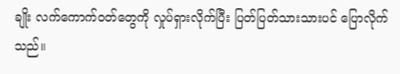ချိုး လက်ကောက်ဝတ်တွေကို လှုပ်ရှားလိုက်ပြီး ပြတ်ပြတ်သားသားပင် ပြောလိုက်သည်။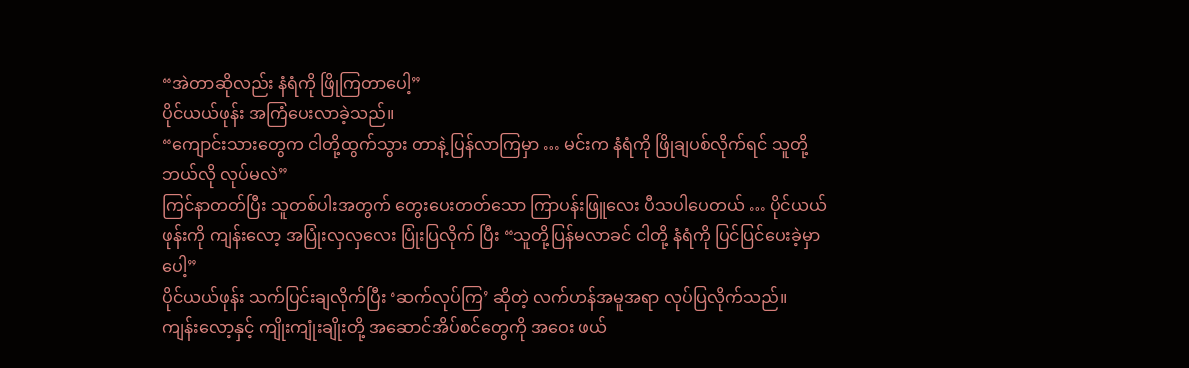“အဲတာဆိုလည်း နံရံကို ဖြိုကြတာပေါ့”
ပိုင်ယယ်ဖုန်း အကြံပေးလာခဲ့သည်။
“ကျောင်းသားတွေက ငါတို့ထွက်သွား တာနဲ့ ပြန်လာကြမှာ … မင်းက နံရံကို ဖြိုချပစ်လိုက်ရင် သူတို့ ဘယ်လို လုပ်မလဲ”
ကြင်နာတတ်ပြီး သူတစ်ပါးအတွက် တွေးပေးတတ်သော ကြာပန်းဖြူလေး ပီသပါပေတယ် … ပိုင်ယယ်ဖုန်းကို ကျန်းလော့ အပြုံးလှလှလေး ပြုံးပြလိုက် ပြီး “သူတို့ပြန်မလာခင် ငါတို့ နံရံကို ပြင်ပြင်ပေးခဲ့မှာပေါ့”
ပိုင်ယယ်ဖုန်း သက်ပြင်းချလိုက်ပြီး ‘ဆက်လုပ်ကြ’ ဆိုတဲ့ လက်ဟန်အမူအရာ လုပ်ပြလိုက်သည်။
ကျန်းလော့နှင့် ကျိုးကျုံးချိုးတို့ အဆောင်အိပ်စင်တွေကို အဝေး ဖယ်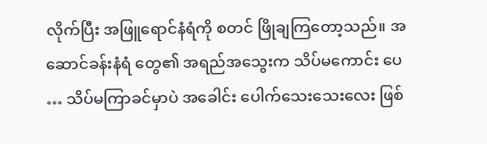လိုက်ပြီး အဖြူရောင်နံရံကို စတင် ဖြိုချကြတော့သည်။ အဆောင်ခန်းနံရံ တွေ၏ အရည်အသွေးက သိပ်မကောင်း ပေ … သိပ်မကြာခင်မှာပဲ အခေါင်း ပေါက်သေးသေးလေး ဖြစ်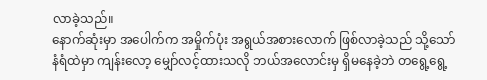လာခဲ့သည်။
နောက်ဆုံးမှာ အပေါက်က အမှိုက်ပုံး အရွယ်အစားလောက် ဖြစ်လာခဲ့သည် သို့သော် နံရံထဲမှာ ကျန်းလော့ မျှော်လင့်ထားသလို ဘယ်အလောင်းမှ ရှိမနေခဲ့ဘဲ တရွေ့ရွေ့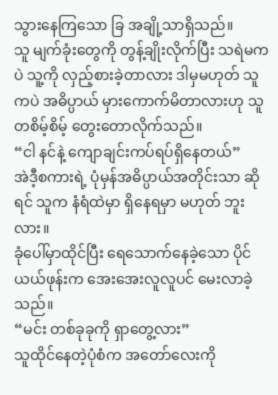သွားနေကြသော ခြ အချို့သာရှိသည်။
သူ မျက်ခုံးတွေကို တွန့်ချိုးလိုက်ပြီး သရဲမကပဲ သူ့ကို လှည့်စားခဲ့တာလား ဒါမှမဟုတ် သူကပဲ အဓိပ္ပာယ် မှားကောက်မိတာလားဟု သူ တစိမ့်စိမ့် တွေးတောလိုက်သည်။
“ငါ နင်နဲ့ ကျောချင်းကပ်ရပ်ရှိနေတယ်”
အဲဒီ့စကားရဲ့ ပုံမှန်အဓိပ္ပာယ်အတိုင်းသာ ဆိုရင် သူက နံရံထဲမှာ ရှိနေရမှာ မဟုတ် ဘူးလား။
ခုံပေါ်မှာထိုင်ပြီး ရေသောက်နေခဲ့သော ပိုင်ယယ်ဖုန်းက အေးအေးလူလူပင် မေးလာခဲ့သည်။
“မင်း တစ်ခုခုကို ရှာတွေ့လား”
သူထိုင်နေတဲ့ပုံစံက အတော်လေးကို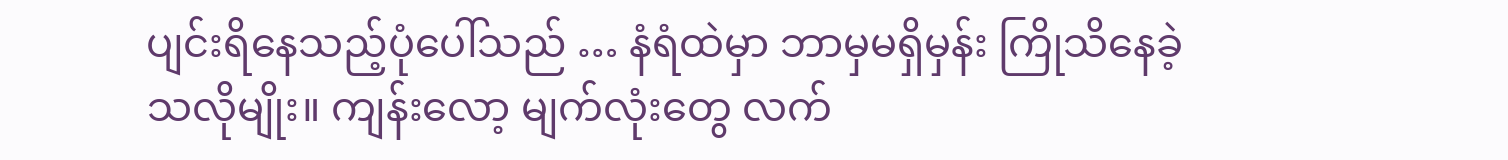ပျင်းရိနေသည့်ပုံပေါ်သည် … နံရံထဲမှာ ဘာမှမရှိမှန်း ကြိုသိနေခဲ့သလိုမျိုး။ ကျန်းလော့ မျက်လုံးတွေ လက်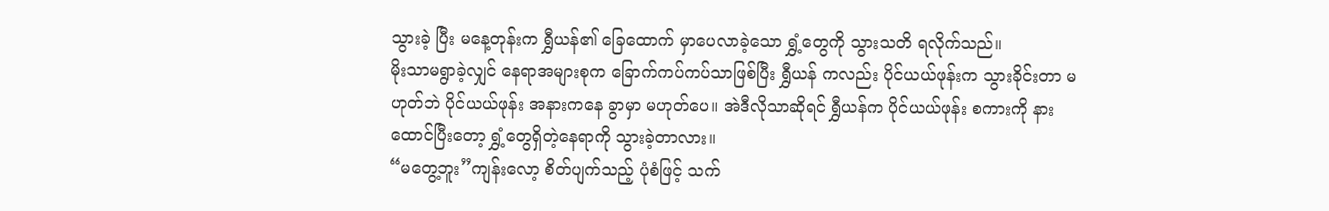သွားခဲ့ ပြီး မနေ့တုန်းက ရွှီယန်၏ ခြေထောက် မှာပေလာခဲ့သော ရွှံ့တွေကို သွားသတိ ရလိုက်သည်။
မိုးသာမရွာခဲ့လျှင် နေရာအများစုက ခြောက်ကပ်ကပ်သာဖြစ်ပြီး ရွှီယန် ကလည်း ပိုင်ယယ်ဖုန်းက သွားခိုင်းတာ မဟုတ်ဘဲ ပိုင်ယယ်ဖုန်း အနားကနေ ခွာမှာ မဟုတ်ပေ။ အဲဒီလိုသာဆိုရင် ရွှီယန်က ပိုင်ယယ်ဖုန်း စကားကို နားထောင်ပြီးတော့ ရွှံ့တွေရှိတဲ့နေရာကို သွားခဲ့တာလား။
“မတွေ့ဘူး”ကျန်းလော့ စိတ်ပျက်သည့် ပုံစံဖြင့် သက်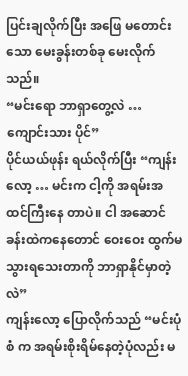ပြင်းချလိုက်ပြီး အဖြေ မတောင်းသော မေးခွန်းတစ်ခု မေးလိုက်သည်။
“မင်းရော ဘာရှာတွေ့လဲ … ကျောင်းသား ပိုင်”
ပိုင်ယယ်ဖုန်း ရယ်လိုက်ပြီး “ကျန်းလော့ … မင်းက ငါ့ကို အရမ်းအထင်ကြီးနေ တာပဲ။ ငါ အဆောင်ခန်းထဲကနေတောင် ဝေးဝေး ထွက်မသွားရသေးတာကို ဘာရှာနိုင်မှာတဲ့လဲ”
ကျန်းလော့ ပြောလိုက်သည် “မင်းပုံစံ က အရမ်းစိုးရိမ်နေတဲ့ပုံလည်း မ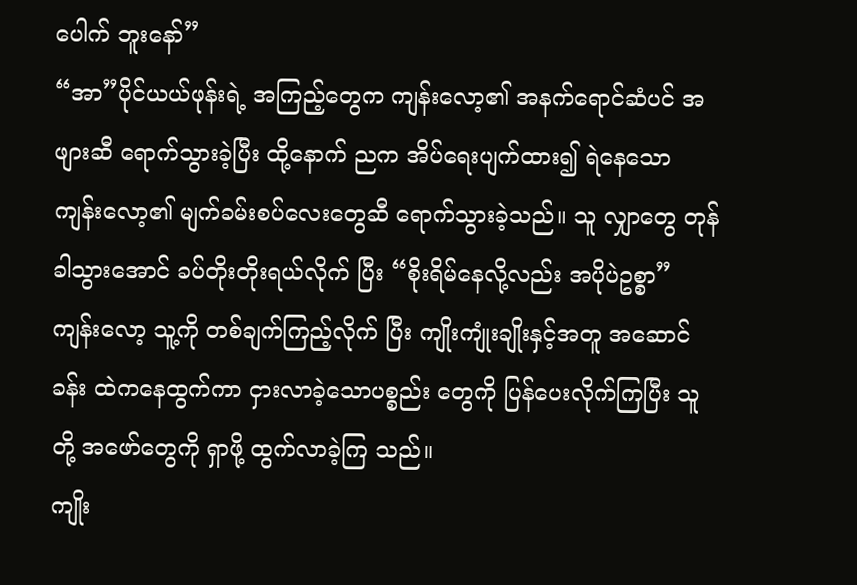ပေါက် ဘူးနော်”
“အာ”ပိုင်ယယ်ဖုန်းရဲ့ အကြည့်တွေက ကျန်းလော့၏ အနက်ရောင်ဆံပင် အဖျားဆီ ရောက်သွားခဲ့ပြီး ထို့နောက် ညက အိပ်ရေးပျက်ထား၍ ရဲနေသော ကျန်းလော့၏ မျက်ခမ်းစပ်လေးတွေဆီ ရောက်သွားခဲ့သည်။ သူ လျှာတွေ တုန်ခါသွားအောင် ခပ်တိုးတိုးရယ်လိုက် ပြီး “စိုးရိမ်နေလို့လည်း အပိုပဲဥစ္စာ”
ကျန်းလော့ သူ့ကို တစ်ချက်ကြည့်လိုက် ပြီး ကျိုးကျုံးချိုးနှင့်အတူ အဆောင်ခန်း ထဲကနေထွက်ကာ ငှားလာခဲ့သောပစ္စည်း တွေကို ပြန်ပေးလိုက်ကြပြီး သူတို့ အဖော်တွေကို ရှာဖို့ ထွက်လာခဲ့ကြ သည်။
ကျိုး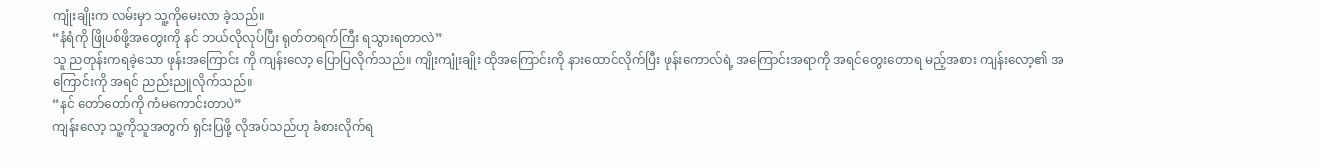ကျုံးချိုးက လမ်းမှာ သူ့ကိုမေးလာ ခဲ့သည်။
“နံရံကို ဖြိုပစ်ဖို့အတွေးကို နင် ဘယ်လိုလုပ်ပြီး ရုတ်တရက်ကြီး ရသွားရတာလဲ”
သူ ညတုန်းကရခဲ့သော ဖုန်းအကြောင်း ကို ကျန်းလော့ ပြောပြလိုက်သည်။ ကျိုးကျုံးချိုး ထိုအကြောင်းကို နားထောင်လိုက်ပြီး ဖုန်းကောလ်ရဲ့ အကြောင်းအရာကို အရင်တွေးတောရ မည့်အစား ကျန်းလော့၏ အကြောင်းကို အရင် ညည်းညူလိုက်သည်။
“နင် တော်တော်ကို ကံမကောင်းတာပဲ”
ကျန်းလော့ သူ့ကိုသူအတွက် ရှင်းပြဖို့ လိုအပ်သည်ဟု ခံစားလိုက်ရ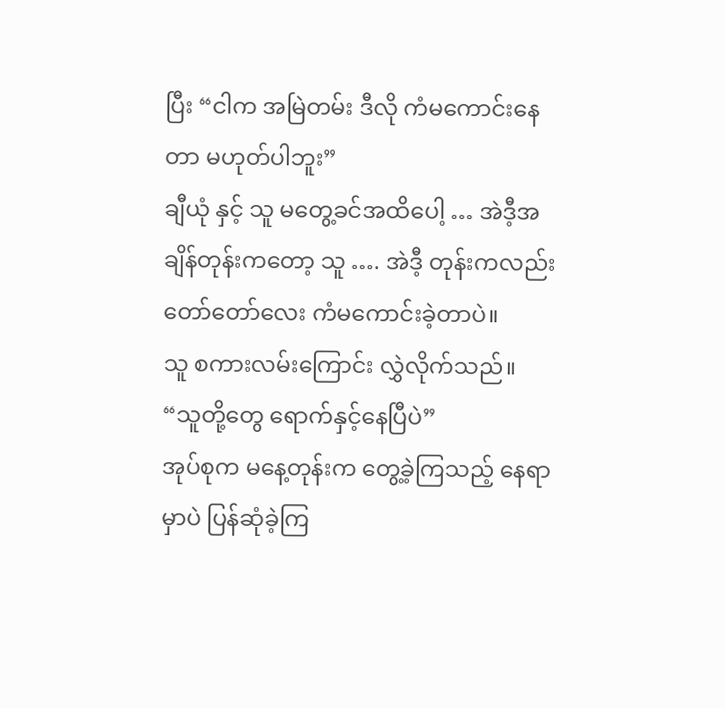ပြီး “ငါက အမြဲတမ်း ဒီလို ကံမကောင်းနေတာ မဟုတ်ပါဘူး”
ချီယုံ နှင့် သူ မတွေ့ခင်အထိပေါ့ … အဲဒီ့အချိန်တုန်းကတော့ သူ …. အဲဒီ့ တုန်းကလည်း တော်တော်လေး ကံမကောင်းခဲ့တာပဲ။
သူ စကားလမ်းကြောင်း လွှဲလိုက်သည်။
“သူတို့တွေ ရောက်နှင့်နေပြီပဲ”
အုပ်စုက မနေ့တုန်းက တွေ့ခဲ့ကြသည့် နေရာမှာပဲ ပြန်ဆုံခဲ့ကြ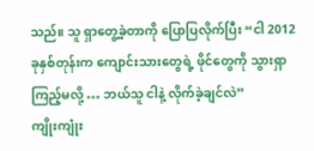သည်။ သူ ရှာတွေ့ခဲ့တာကို ပြောပြလိုက်ပြီး “ငါ 2012 ခုနှစ်တုန်းက ကျောင်းသားတွေရဲ့ ဖိုင်တွေကို သွားရှာကြည့်မလို့ … ဘယ်သူ ငါနဲ့ လိုက်ခဲ့ချင်လဲ”
ကျိုးကျုံး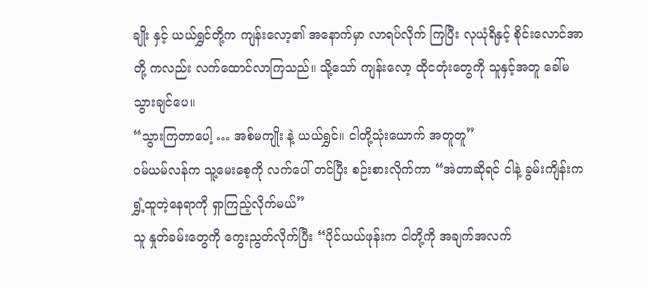ချိုး နှင့် ယယ်ရွှင်တို့က ကျန်းလော့၏ အနောက်မှာ လာရပ်လိုက် ကြပြီး လုယုံရိနှင့် စိုင်းလောင်အာတို့ ကလည်း လက်ထောင်လာကြသည်။ သို့သော် ကျန်းလော့ ထိုငတုံးတွေကို သူနှင့်အတူ ခေါ်မသွားချင်ပေ။
“သွားကြတာပေါ့ … အစ်မကျိုး နဲ့ ယယ်ရွှင်။ ငါတို့သုံးယောက် အတူတူ”
ဝမ်ယမ်လန်က သူ့မေးစေ့ကို လက်ပေါ် တင်ပြီး စဉ်းစားလိုက်ကာ “အဲတာဆိုရင် ငါနဲ့ ခွမ်းကျိန်းက ရွှံ့ထူတဲ့နေရာကို ရှာကြည့်လိုက်မယ်”
သူ နှုတ်ခမ်းတွေကို ကွေးညွတ်လိုက်ပြီး “ပိုင်ယယ်ဖုန်းက ငါတို့ကို အချက်အလက်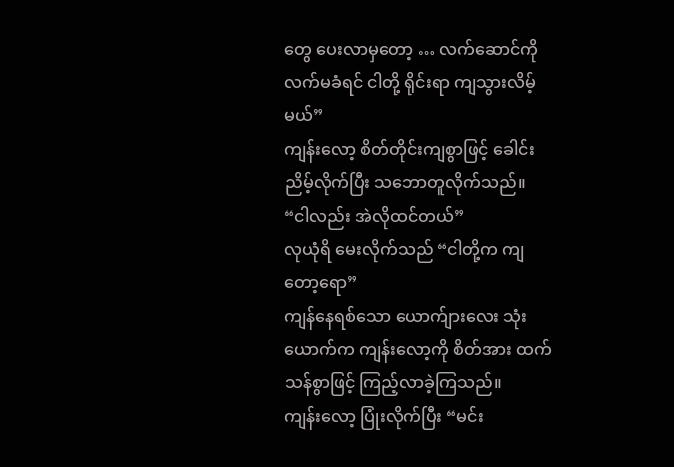တွေ ပေးလာမှတော့ … လက်ဆောင်ကို လက်မခံရင် ငါတို့ ရိုင်းရာ ကျသွားလိမ့်မယ်”
ကျန်းလော့ စိတ်တိုင်းကျစွာဖြင့် ခေါင်း ညိမ့်လိုက်ပြီး သဘောတူလိုက်သည်။
“ငါလည်း အဲလိုထင်တယ်”
လုယုံရိ မေးလိုက်သည် “ငါတို့က ကျတော့ရော”
ကျန်နေရစ်သော ယောက်ျားလေး သုံးယောက်က ကျန်းလော့ကို စိတ်အား ထက်သန်စွာဖြင့် ကြည့်လာခဲ့ကြသည်။
ကျန်းလော့ ပြုံးလိုက်ပြီး “မင်း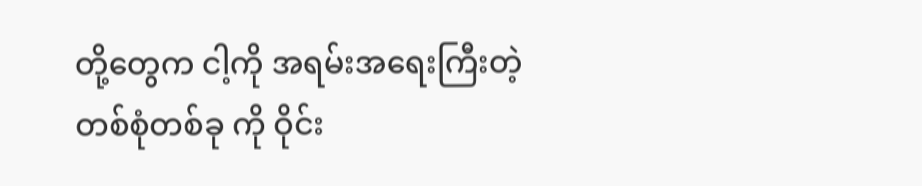တို့တွေက ငါ့ကို အရမ်းအရေးကြီးတဲ့ တစ်စုံတစ်ခု ကို ဝိုင်း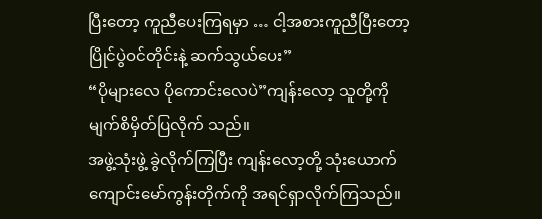ပြီးတော့ ကူညီပေးကြရမှာ … ငါ့အစားကူညီပြီးတော့ ပြိုင်ပွဲဝင်တိုင်းနဲ့ ဆက်သွယ်ပေး”
“ပိုများလေ ပိုကောင်းလေပဲ”ကျန်းလော့ သူတို့ကို မျက်စိမှိတ်ပြလိုက် သည်။
အဖွဲ့သုံးဖွဲ့ ခွဲလိုက်ကြပြီး ကျန်းလော့တို့ သုံးယောက် ကျောင်းမော်ကွန်းတိုက်ကို အရင်ရှာလိုက်ကြသည်။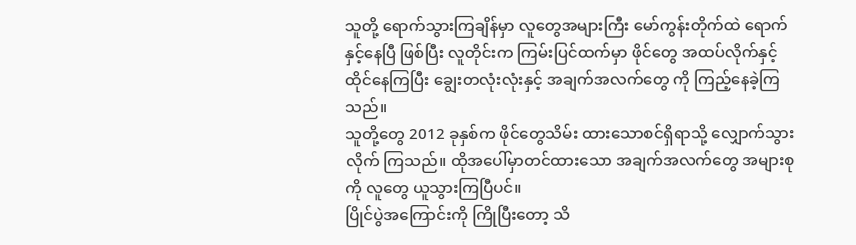သူတို့ ရောက်သွားကြချိန်မှာ လူတွေအများကြီး မော်ကွန်းတိုက်ထဲ ရောက်နှင့်နေပြီ ဖြစ်ပြီး လူတိုင်းက ကြမ်းပြင်ထက်မှာ ဖိုင်တွေ အထပ်လိုက်နှင့် ထိုင်နေကြပြီး ချွေးတလုံးလုံးနှင့် အချက်အလက်တွေ ကို ကြည့်နေခဲ့ကြသည်။
သူတို့တွေ 2012 ခုနှစ်က ဖိုင်တွေသိမ်း ထားသောစင်ရှိရာသို့ လျှောက်သွားလိုက် ကြသည်။ ထိုအပေါ်မှာတင်ထားသော အချက်အလက်တွေ အများစုကို လူတွေ ယူသွားကြပြီပင်။
ပြိုင်ပွဲအကြောင်းကို ကြိုပြီးတော့ သိ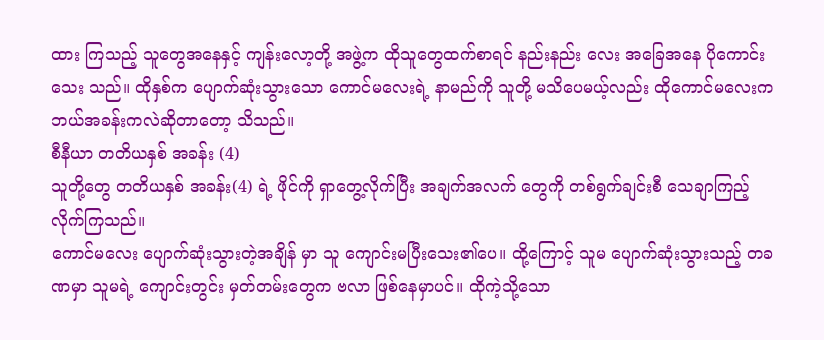ထား ကြသည့် သူတွေအနေနှင့် ကျန်းလော့တို့ အဖွဲ့က ထိုသူတွေထက်စာရင် နည်းနည်း လေး အခြေအနေ ပိုကောင်းသေး သည်။ ထိုနှစ်က ပျောက်ဆုံးသွားသော ကောင်မလေးရဲ့ နာမည်ကို သူတို့ မသိပေမယ့်လည်း ထိုကောင်မလေးက ဘယ်အခန်းကလဲဆိုတာတော့ သိသည်။
စီနီယာ တတိယနှစ် အခန်း (4)
သူတို့တွေ တတိယနှစ် အခန်း(4) ရဲ့ ဖိုင်ကို ရှာတွေ့လိုက်ပြီး အချက်အလက် တွေကို တစ်ရွက်ချင်းစီ သေချာကြည့် လိုက်ကြသည်။
ကောင်မလေး ပျောက်ဆုံးသွားတဲ့အချိန် မှာ သူ ကျောင်းမပြီးသေး၏ပေ။ ထို့ကြောင့် သူမ ပျောက်ဆုံးသွားသည့် တခဏမှာ သူမရဲ့ ကျောင်းတွင်း မှတ်တမ်းတွေက ဗလာ ဖြစ်နေမှာပင်။ ထိုကဲ့သို့သော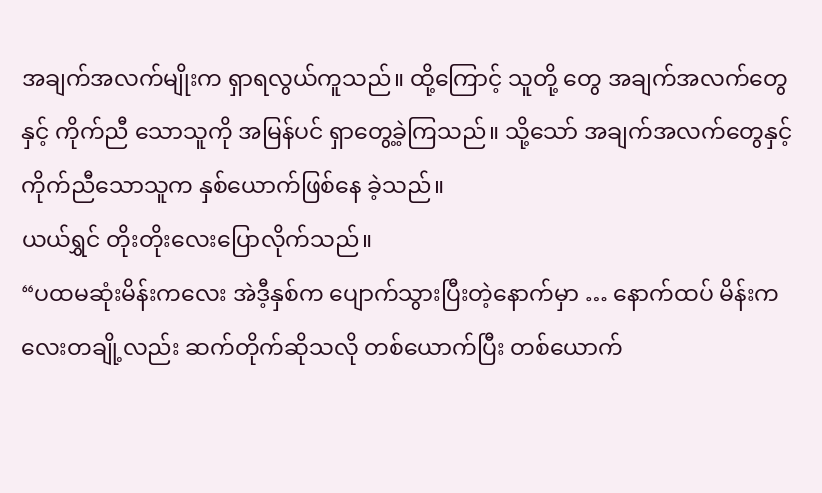အချက်အလက်မျိုးက ရှာရလွယ်ကူသည်။ ထို့ကြောင့် သူတို့ တွေ အချက်အလက်တွေနှင့် ကိုက်ညီ သောသူကို အမြန်ပင် ရှာတွေ့ခဲ့ကြသည်။ သို့သော် အချက်အလက်တွေနှင့် ကိုက်ညီသောသူက နှစ်ယောက်ဖြစ်နေ ခဲ့သည်။
ယယ်ရွှင် တိုးတိုးလေးပြောလိုက်သည်။
“ပထမဆုံးမိန်းကလေး အဲဒီ့နှစ်က ပျောက်သွားပြီးတဲ့နောက်မှာ … နောက်ထပ် မိန်းကလေးတချို့လည်း ဆက်တိုက်ဆိုသလို တစ်ယောက်ပြီး တစ်ယောက်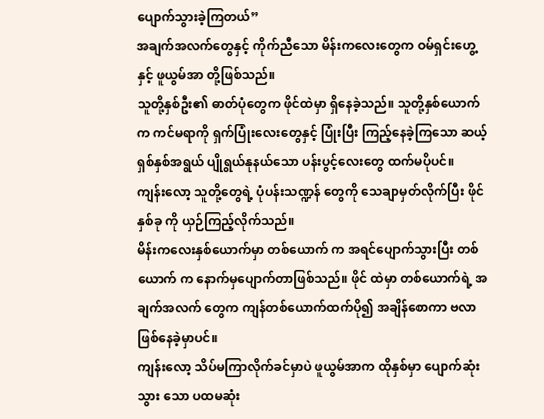ပျောက်သွားခဲ့ကြတယ်”
အချက်အလက်တွေနှင့် ကိုက်ညီသော မိန်းကလေးတွေက ဝမ်ရှင်းဟွေ့ နှင့် ဖူယွမ်အာ တို့ဖြစ်သည်။
သူတို့နှစ်ဦး၏ ဓာတ်ပုံတွေက ဖိုင်ထဲမှာ ရှိနေခဲ့သည်။ သူတို့နှစ်ယောက်က ကင်မရာကို ရှက်ပြုံးလေးတွေနှင့် ပြုံးပြီး ကြည့်နေခဲ့ကြသော ဆယ့်ရှစ်နှစ်အရွယ် ပျိုရွယ်နုနယ်သော ပန်းပွင့်လေးတွေ ထက်မပိုပင်။
ကျန်းလော့ သူတို့တွေရဲ့ ပုံပန်းသဏ္ဍန် တွေကို သေချာမှတ်လိုက်ပြီး ဖိုင်နှစ်ခု ကို ယှဉ်ကြည့်လိုက်သည်။
မိန်းကလေးနှစ်ယောက်မှာ တစ်ယောက် က အရင်ပျောက်သွားပြီး တစ်ယောက် က နောက်မှပျောက်တာဖြစ်သည်။ ဖိုင် ထဲမှာ တစ်ယောက်ရဲ့ အချက်အလက် တွေက ကျန်တစ်ယောက်ထက်ပို၍ အချိန်စောကာ ဗလာဖြစ်နေခဲ့မှာပင်။
ကျန်းလော့ သိပ်မကြာလိုက်ခင်မှာပဲ ဖူယွမ်အာက ထိုနှစ်မှာ ပျောက်ဆုံးသွား သော ပထမဆုံး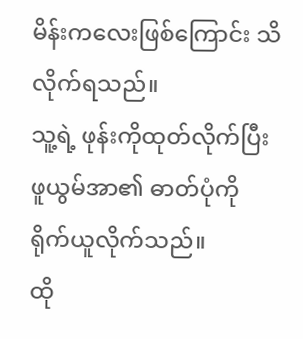မိန်းကလေးဖြစ်ကြောင်း သိလိုက်ရသည်။
သူ့ရဲ့ ဖုန်းကိုထုတ်လိုက်ပြီး ဖူယွမ်အာ၏ ဓာတ်ပုံကို ရိုက်ယူလိုက်သည်။
ထို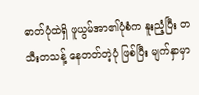ဓာတ်ပုံထဲရှိ ဖူယွမ်အာ၏ပုံစံက နူးညံ့ပြီး တသီးတသန့် နေတတ်တဲ့ပုံ ဖြစ်ပြီး မျက်နှာမှာ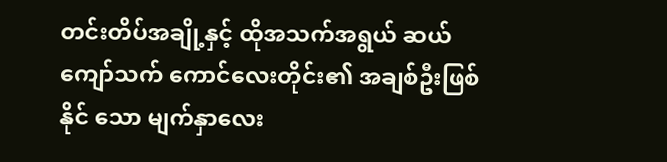တင်းတိပ်အချို့နှင့် ထိုအသက်အရွယ် ဆယ်ကျော်သက် ကောင်လေးတိုင်း၏ အချစ်ဦးဖြစ်နိုင် သော မျက်နှာလေး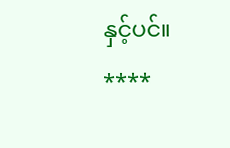နှင့်ပင်။
****